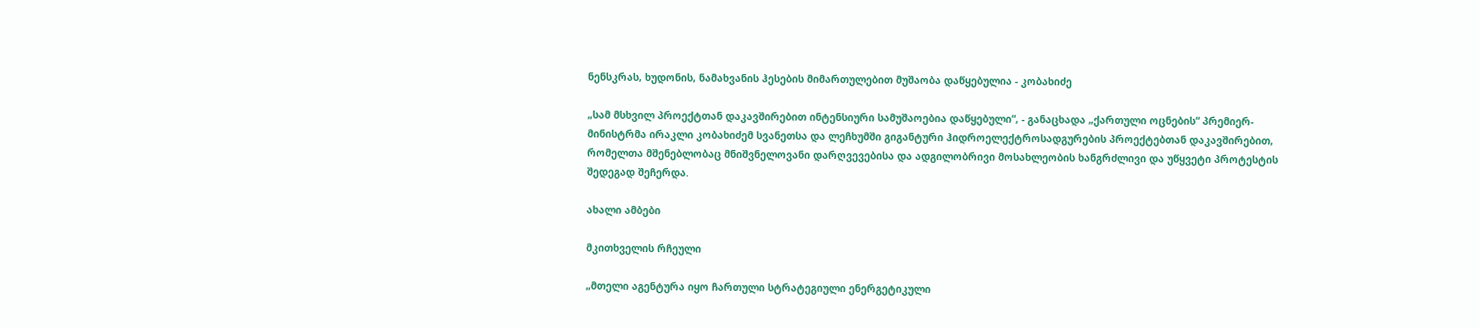ნენსკრას, ხუდონის, ნამახვანის ჰესების მიმართულებით მუშაობა დაწყებულია - კობახიძე

„სამ მსხვილ პროექტთან დაკავშირებით ინტენსიური სამუშაოებია დაწყებული“, - განაცხადა „ქართული ოცნების“ პრემიერ-მინისტრმა ირაკლი კობახიძემ სვანეთსა და ლეჩხუმში გიგანტური ჰიდროელექტროსადგურების პროექტებთან დაკავშირებით, რომელთა მშენებლობაც მნიშვნელოვანი დარღვევებისა და ადგილობრივი მოსახლეობის ხანგრძლივი და უწყვეტი პროტესტის შედეგად შეჩერდა.

ახალი ამბები

მკითხველის რჩეული

„მთელი აგენტურა იყო ჩართული სტრატეგიული ენერგეტიკული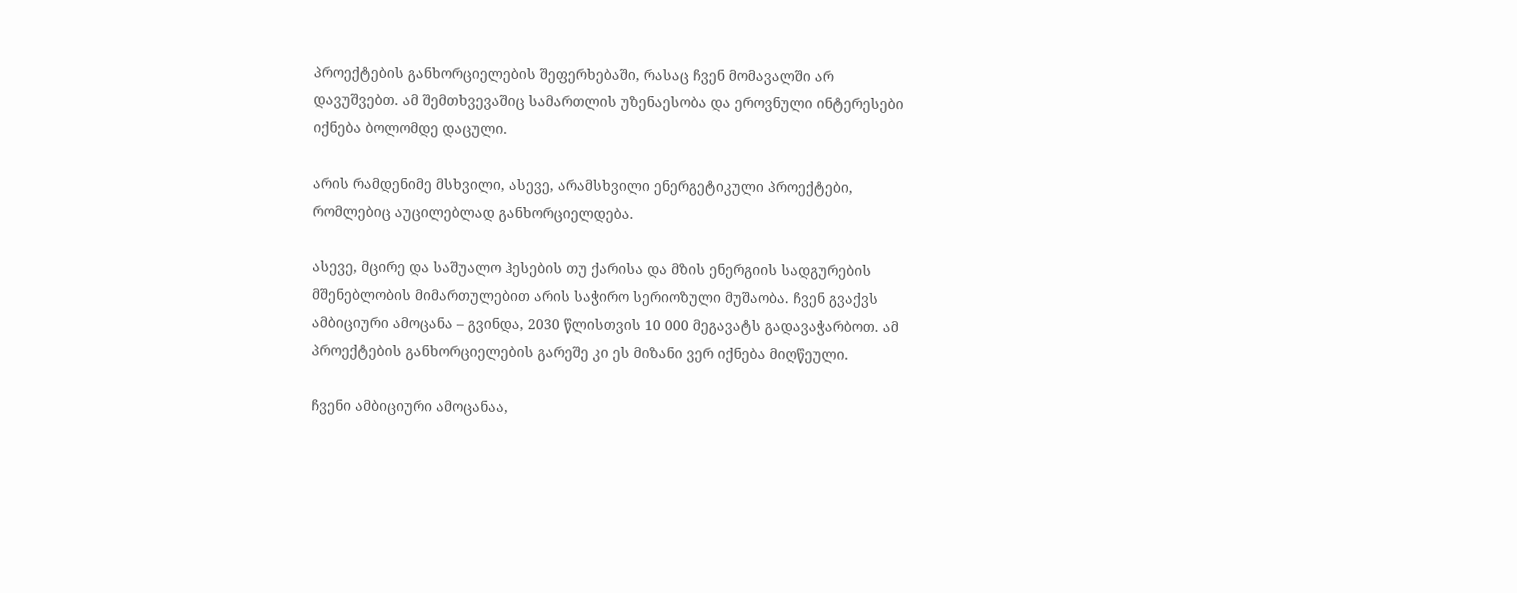პროექტების განხორციელების შეფერხებაში, რასაც ჩვენ მომავალში არ დავუშვებთ. ამ შემთხვევაშიც სამართლის უზენაესობა და ეროვნული ინტერესები იქნება ბოლომდე დაცული.

არის რამდენიმე მსხვილი, ასევე, არამსხვილი ენერგეტიკული პროექტები, რომლებიც აუცილებლად განხორციელდება.

ასევე, მცირე და საშუალო ჰესების თუ ქარისა და მზის ენერგიის სადგურების მშენებლობის მიმართულებით არის საჭირო სერიოზული მუშაობა. ჩვენ გვაქვს ამბიციური ამოცანა – გვინდა, 2030 წლისთვის 10 000 მეგავატს გადავაჭარბოთ. ამ პროექტების განხორციელების გარეშე კი ეს მიზანი ვერ იქნება მიღწეული.

ჩვენი ამბიციური ამოცანაა,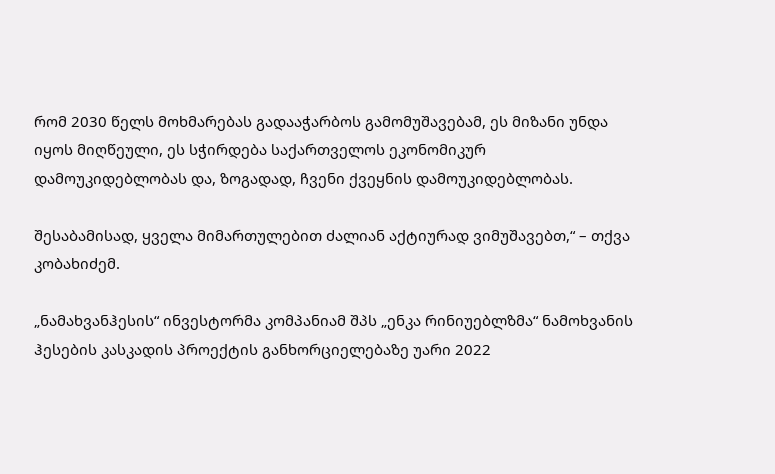რომ 2030 წელს მოხმარებას გადააჭარბოს გამომუშავებამ, ეს მიზანი უნდა იყოს მიღწეული, ეს სჭირდება საქართველოს ეკონომიკურ დამოუკიდებლობას და, ზოგადად, ჩვენი ქვეყნის დამოუკიდებლობას.

შესაბამისად, ყველა მიმართულებით ძალიან აქტიურად ვიმუშავებთ,“ – თქვა კობახიძემ.

„ნამახვანჰესის“ ინვესტორმა კომპანიამ შპს „ენკა რინიუებლზმა“ ნამოხვანის ჰესების კასკადის პროექტის განხორციელებაზე უარი 2022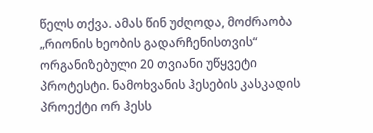წელს თქვა. ამას წინ უძღოდა, მოძრაობა „რიონის ხეობის გადარჩენისთვის“ ორგანიზებული 20 თვიანი უწყვეტი პროტესტი. ნამოხვანის ჰესების კასკადის პროექტი ორ ჰესს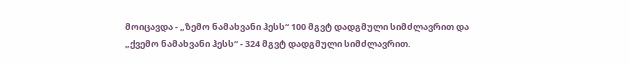მოიცავდა - „ზემო ნამახვანი ჰესს“ 100 მგვტ დადგმული სიმძლავრით და „ქვემო ნამახვანი ჰესს“ - 324 მგვტ დადგმული სიმძლავრით.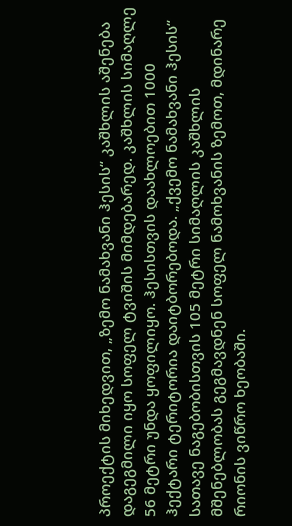პროექტის მიხედვით, „ზემო ნამახვანი ჰესის“ კაშხლის აშენება დაგეგმილი იყო სოფელ ტვიშის მიმდებარედ. კაშხლის სიმაღლე 56 მეტრი უნდა ყოფილიყო. ჰესისთვის დაახლოებით 1000 ჰექტარი ტერიტორია დაიტბორებოდა. „ქვემო ნამახვანი ჰესის“ სათავე ნაგებობისთვის 105 მეტრი სიმაღლის კაშხლის მშენებლობას გეგმავდნენ სოფელ ნამოხვანის ზემოთ, მდინარე რიონის ვიწრო ხეობაში.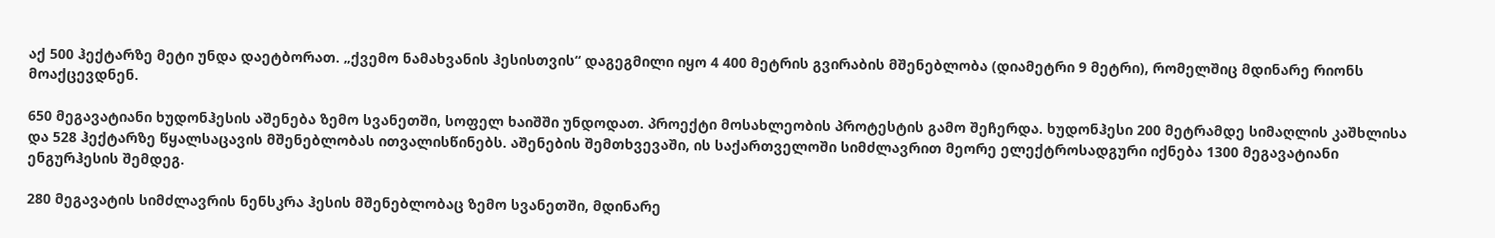აქ 500 ჰექტარზე მეტი უნდა დაეტბორათ. „ქვემო ნამახვანის ჰესისთვის“ დაგეგმილი იყო 4 400 მეტრის გვირაბის მშენებლობა (დიამეტრი 9 მეტრი), რომელშიც მდინარე რიონს მოაქცევდნენ.

650 მეგავატიანი ხუდონჰესის აშენება ზემო სვანეთში, სოფელ ხაიშში უნდოდათ. პროექტი მოსახლეობის პროტესტის გამო შეჩერდა. ხუდონჰესი 200 მეტრამდე სიმაღლის კაშხლისა და 528 ჰექტარზე წყალსაცავის მშენებლობას ითვალისწინებს. აშენების შემთხვევაში, ის საქართველოში სიმძლავრით მეორე ელექტროსადგური იქნება 1300 მეგავატიანი ენგურჰესის შემდეგ.

280 მეგავატის სიმძლავრის ნენსკრა ჰესის მშენებლობაც ზემო სვანეთში, მდინარე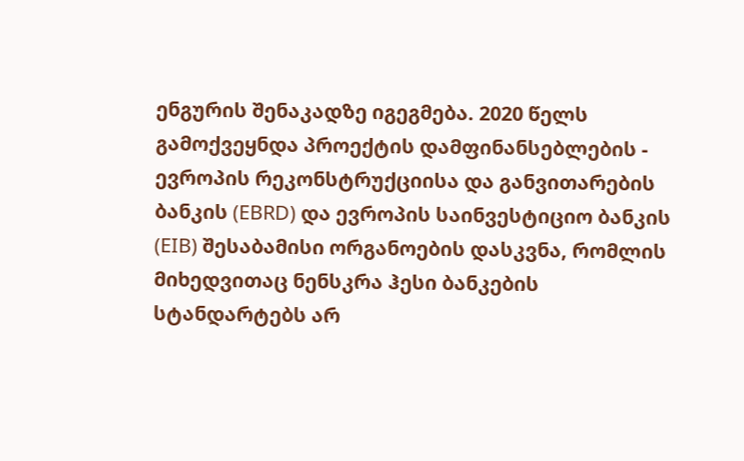ენგურის შენაკადზე იგეგმება. 2020 წელს გამოქვეყნდა პროექტის დამფინანსებლების - ევროპის რეკონსტრუქციისა და განვითარების ბანკის (EBRD) და ევროპის საინვესტიციო ბანკის (EIB) შესაბამისი ორგანოების დასკვნა, რომლის მიხედვითაც ნენსკრა ჰესი ბანკების სტანდარტებს არ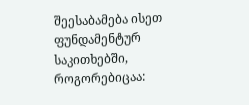შეესაბამება ისეთ ფუნდამენტურ საკითხებში, როგორებიცაა: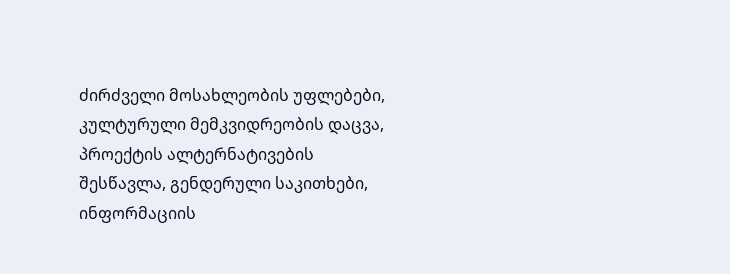ძირძველი მოსახლეობის უფლებები, კულტურული მემკვიდრეობის დაცვა, პროექტის ალტერნატივების შესწავლა, გენდერული საკითხები, ინფორმაციის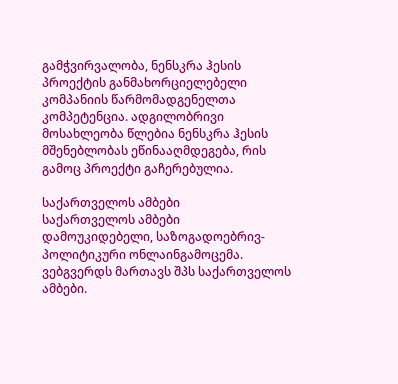გამჭვირვალობა, ნენსკრა ჰესის პროექტის განმახორციელებელი კომპანიის წარმომადგენელთა კომპეტენცია. ადგილობრივი მოსახლეობა წლებია ნენსკრა ჰესის მშენებლობას ეწინააღმდეგება, რის გამოც პროექტი გაჩერებულია.

საქართველოს ამბები
საქართველოს ამბები
დამოუკიდებელი, საზოგადოებრივ-პოლიტიკური ონლაინგამოცემა. ვებგვერდს მართავს შპს საქართველოს ამბები.